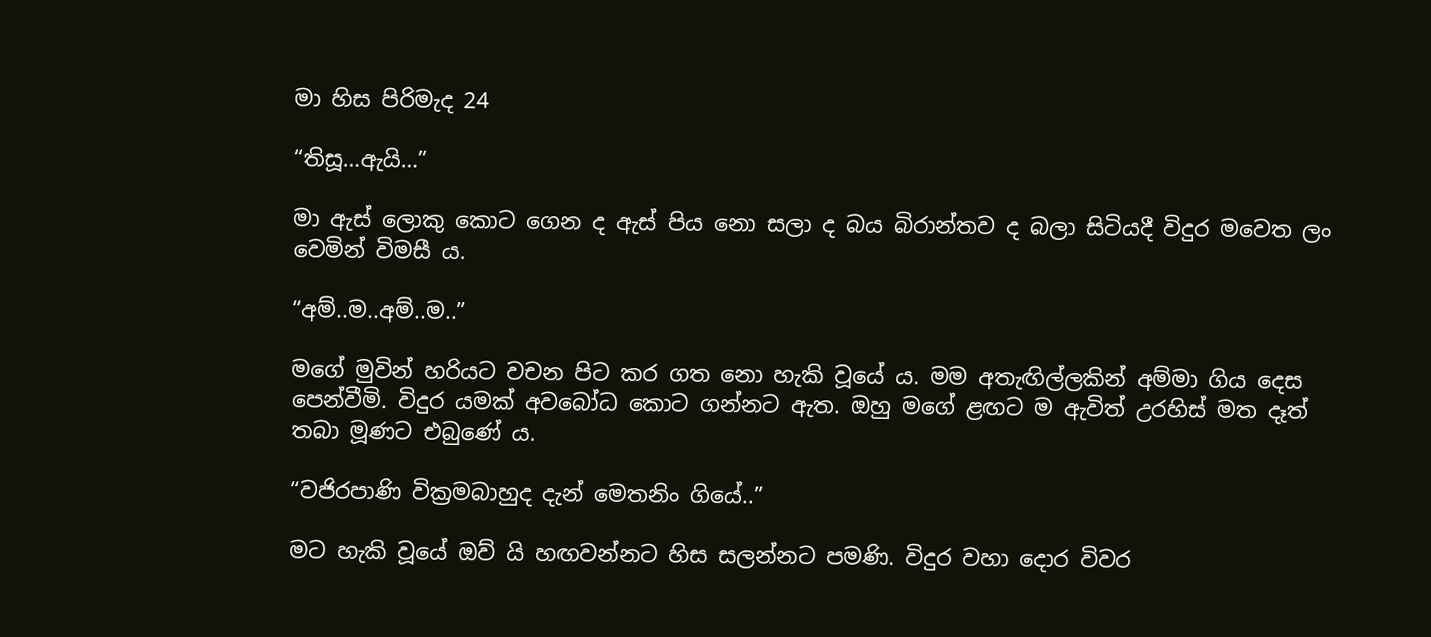මා හිස පිරිමැද 24

“තිසූ…ඇයි…”

මා ඇස් ලොකු කොට ගෙන ද ඇස් පිය නො සලා ද බය බිරාන්තව ද බලා සිටියදී විදුර මවෙත ලං වෙමින් විමසී ය.

“අම්..ම..අම්..ම..”

මගේ මුවින් හරියට වචන පිට කර ගත නො හැකි වූයේ ය. මම අතැඟිල්ලකින් අම්මා ගිය දෙස පෙන්වීමි. විදුර යමක් අවබෝධ කොට ගන්නට ඇත. ඔහු මගේ ළඟට ම ඇවිත් උරහිස් මත දෑත් තබා මූණට එබුණේ ය.

“වජිරපාණි වික්‍රමබාහුද දැන් මෙතනිං ගියේ..”

මට හැකි වූයේ ඔව් යි හඟවන්නට හිස සලන්නට පමණි. විදුර වහා දොර විවර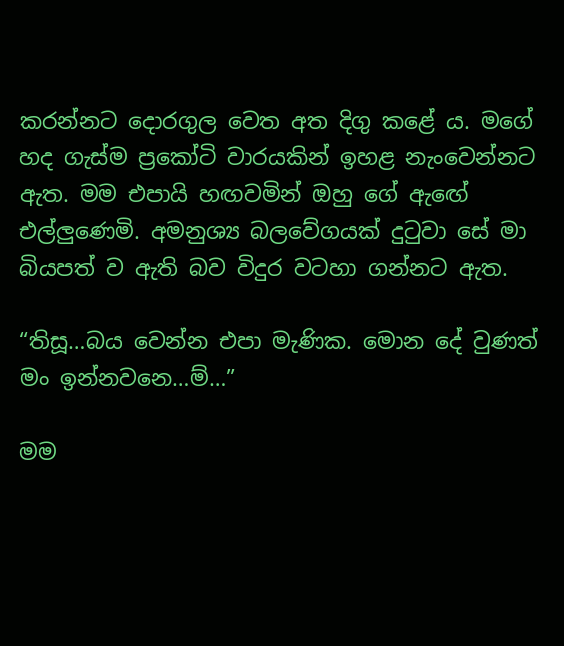කරන්නට දොරගුල වෙත අත දිගු කළේ ය. මගේ හද ගැස්ම ප්‍රකෝටි වාරයකින් ඉහළ නැංවෙන්නට ඇත. මම එපායි හඟවමින් ඔහු ගේ ඇඟේ එල්ලුණෙමි. අමනුශ්‍ය බලවේගයක් දුටුවා සේ මා බියපත් ව ඇති බව විදුර වටහා ගන්නට ඇත.

“තිසූ…බය වෙන්න එපා මැණික. මොන දේ වුණත් මං ඉන්නවනෙ…ම්…”

මම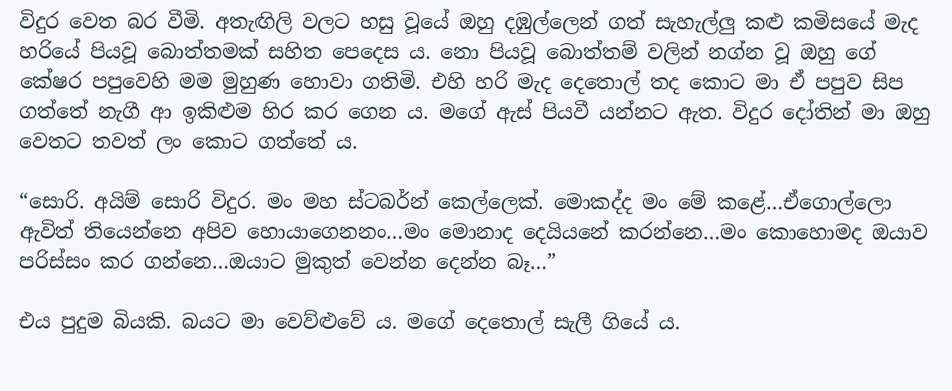විදුර වෙත බර වීමි. අතැඟිලි වලට හසු වූයේ ඔහු දඹුල්ලෙන් ගත් සැහැල්ලු කළු කමිසයේ මැද හරියේ පියවූ බොත්තමක් සහිත පෙදෙස ය. නො පියවූ බොත්තම් වලින් නග්න වූ ඔහු ගේ කේෂර පපුවෙහි මම මුහුණ හොවා ගතිමි. එහි හරි මැද දෙතොල් තද කොට මා ඒ පපුව සිප ගත්තේ නැගී ආ ඉකිළුම හිර කර ගෙන ය. මගේ ඇස් පියවී යන්නට ඇත. විදුර දෝතින් මා ඔහු වෙතට තවත් ලං කොට ගත්තේ ය.

“සොරි. අයිම් සොරි විදුර. මං මහ ස්ටබර්න් කෙල්ලෙක්. මොකද්ද මං මේ කළේ…ඒගොල්ලො ඇවිත් තියෙන්නෙ අපිව හොයාගෙනනං…මං මොනාද දෙයියනේ කරන්නෙ…මං කොහොමද ඔයාව පරිස්සං කර ගන්නෙ…ඔයාට මුකුත් වෙන්න දෙන්න බෑ…”

එය පුදුම බියකි. බයට මා වෙව්ළුවේ ය. මගේ දෙතොල් සැලී ගියේ ය.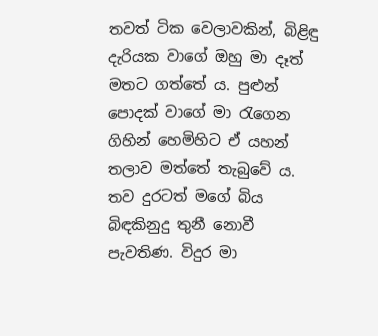තවත් ටික වෙලාවකින්, බිළිඳු දැරියක වාගේ ඔහු මා දෑත් මතට ගත්තේ ය. පුළුන් පොදක් වාගේ මා රැගෙන ගිහින් හෙමිහිට ඒ යහන් තලාව මත්තේ තැබුවේ ය. තව දුරටත් මගේ බිය බිඳකිනුදු තුනී නොවී පැවතිණ. විදුර මා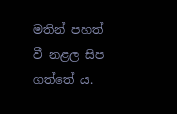මතින් පහත් වී නළල සිප ගත්තේ ය.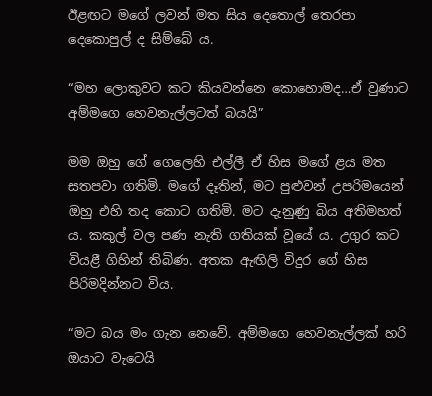ඊළඟට මගේ ලවන් මත සිය දෙතොල් තෙරපා දෙකොපුල් ද සිම්බේ ය.

“මහ ලොකුවට කට කියවන්නෙ කොහොමද…ඒ වුණාට අම්මගෙ හෙවනැල්ලටත් බයයි”

මම ඔහු ගේ ගෙලෙහි එල්ලී ඒ හිස මගේ ළය මත සතපවා ගතිමි. මගේ දෑතින්, මට පුළුවන් උපරිමයෙන් ඔහු එහි තද කොට ගතිමි. මට දැනුණු බිය අතිමහත් ය. කකුල් වල පණ නැති ගතියක් වූයේ ය. උගුර කට වියළී ගිහින් තිබිණ. අතක ඇඟිලි විදුර ගේ හිස පිරිමදින්නට විය.

“මට බය මං ගැන නෙවේ. අම්මගෙ හෙවනැල්ලක් හරි ඔයාට වැටෙයි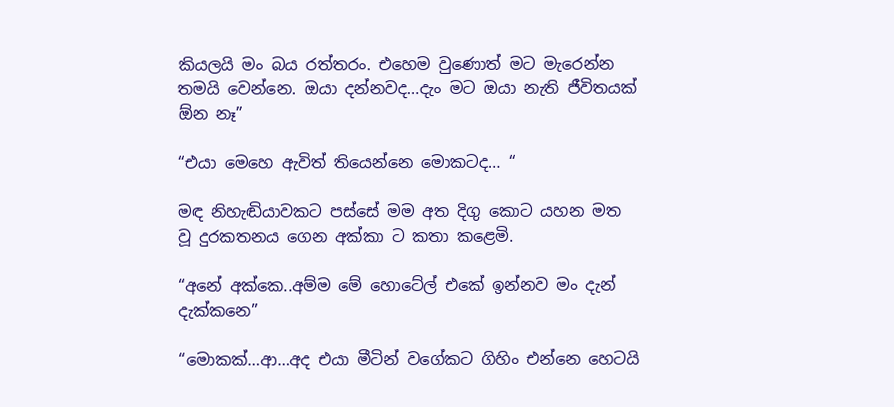කියලයි මං බය රත්තරං. එහෙම වුණොත් මට මැරෙන්න තමයි වෙන්නෙ. ඔයා දන්නවද…දැං මට ඔයා නැති ජීවිතයක් ඕන නෑ”

“එයා මෙහෙ ඇවිත් තියෙන්නෙ මොකටද… “

මඳ නිහැඬියාවකට පස්සේ මම අත දිගු කොට යහන මත වූ දුරකතනය ගෙන අක්කා ට කතා කළෙමි.

“අනේ අක්කෙ..අම්ම මේ හොටේල් එකේ ඉන්නව මං දැන් දැක්කනෙ”

“මොකක්…ආ…අද එයා මීටින් වගේකට ගිහිං එන්නෙ හෙටයි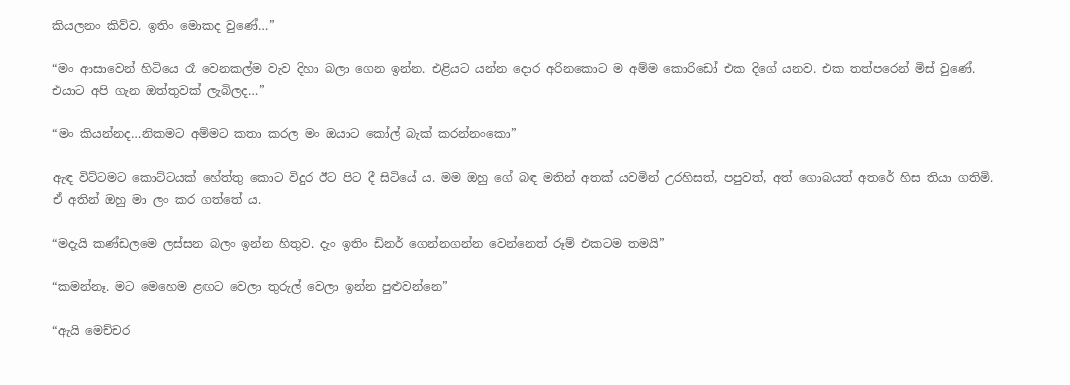කියලනං කිව්ව. ඉතිං මොකද වුණේ…”

“මං ආසාවෙන් හිටියෙ රෑ වෙනකල්ම වැව දිහා බලා ගෙන ඉන්න. එළියට යන්න දොර අරිනකොට ම අම්ම කොරිඩෝ එක දිගේ යනව. එක තත්පරෙන් මිස් වුණේ. එයාට අපි ගැන ඔත්තුවක් ලැබිලද…”

“මං කියන්නද…නිකමට අම්මට කතා කරල මං ඔයාට කෝල් බැක් කරන්නංකො”

ඇඳ විට්ටමට කොට්ටයක් හේත්තු කොට විදුර ඊට පිට දී සිටියේ ය. මම ඔහු ගේ බඳ මතින් අතක් යවමින් උරහිසත්, පපුවත්, අත් ගොබයත් අතරේ හිස තියා ගතිමි. ඒ අතින් ඔහු මා ලං කර ගත්තේ ය.

“මදැයි කණ්ඩලමෙ ලස්සන බලං ඉන්න හිතුව. දැං ඉතිං ඩිනර් ගෙන්නගන්න වෙන්නෙත් රූම් එකටම තමයි”

“කමන්නෑ. මට මෙහෙම ළඟට වෙලා තුරුල් වෙලා ඉන්න පුළුවන්නෙ”

“ඇයි මෙච්චර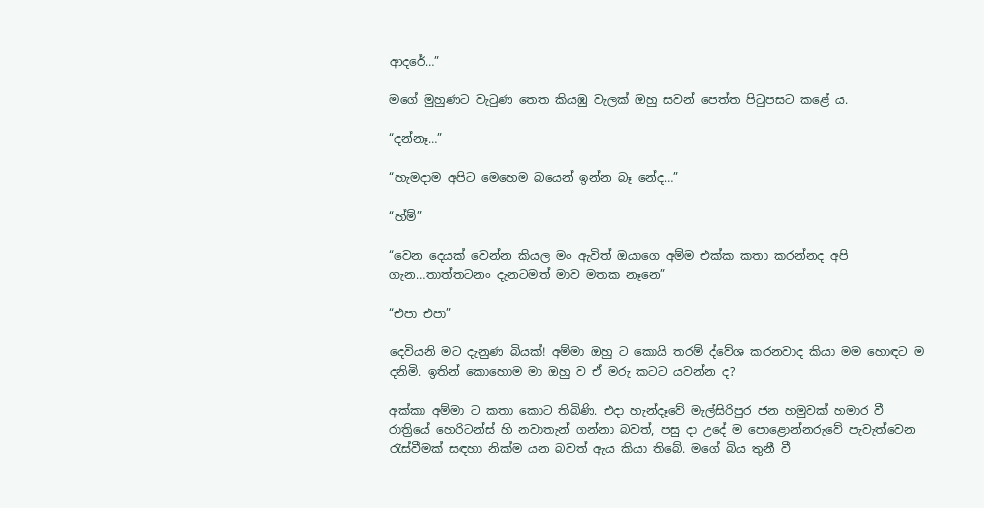ආදරේ…”

මගේ මුහුණට වැටුණ තෙත කියඹු වැලක් ඔහු සවන් පෙත්ත පිටුපසට කළේ ය.

“දන්නෑ…”

“හැමදාම අපිට මෙහෙම බයෙන් ඉන්න බෑ නේද…”

“හ්ම්”

“වෙන දෙයක් වෙන්න කියල මං ඇවිත් ඔයාගෙ අම්ම එක්ක කතා කරන්නද අපි ගැන…තාත්තටනං දැනටමත් මාව මතක නෑනෙ”

“එපා එපා”

දෙවියනි මට දැනුණ බියක්! අම්මා ඔහු ට කොයි තරම් ද්වේශ කරනවාද කියා මම හොඳට ම දනිමි. ඉතින් කොහොම මා ඔහු ව ඒ මරු කටට යවන්න ද?

අක්කා අම්මා ට කතා කොට තිබිණි. එදා හැන්දෑවේ මැල්සිරිපුර ජන හමුවක් හමාර වී  රාත්‍රියේ හෙරිටන්ස් හි නවාතැන් ගන්නා බවත්, පසු දා උදේ ම පොළොන්නරුවේ පැවැත්වෙන රැස්වීමක් සඳහා නික්ම යන බවත් ඇය කියා තිබේ. මගේ බිය තුනී වී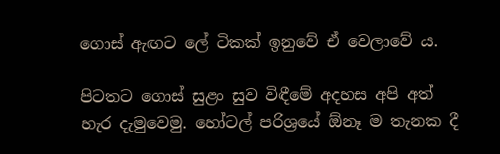ගොස් ඇඟට ලේ ටිකක් ඉනුවේ ඒ වෙලාවේ ය.

පිටතට ගොස් සුළං සුව විඳීමේ අදහස අපි අත් හැර දැමුවෙමු. හෝටල් පරිශ්‍රයේ ඕනෑ ම තැනක දී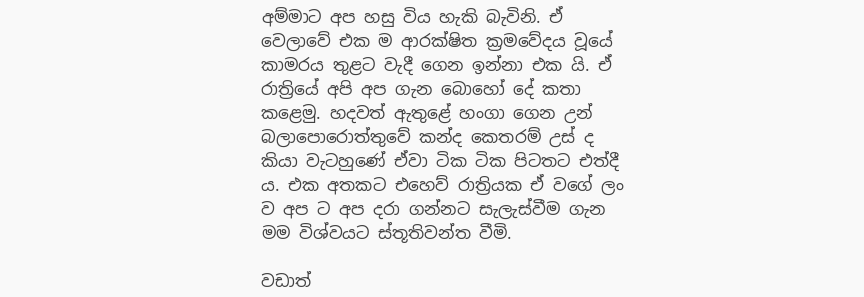අම්මාට අප හසු විය හැකි බැවිනි. ඒ වෙලාවේ එක ම ආරක්ෂිත ක්‍රමවේදය වූයේ කාමරය තුළට වැදී ගෙන ඉන්නා එක යි. ඒ රාත්‍රියේ අපි අප ගැන බොහෝ දේ කතා කළෙමු. හදවත් ඇතුළේ හංගා ගෙන උන් බලාපොරොත්තුවේ කන්ද කෙතරම් උස් ද කියා වැටහුණේ ඒවා ටික ටික පිටතට එත්දී ය. එක අතකට එහෙව් රාත්‍රියක ඒ වගේ ලං ව අප ට අප දරා ගන්නට සැලැස්වීම ගැන මම විශ්වයට ස්තූතිවන්ත වීමි.

වඩාත්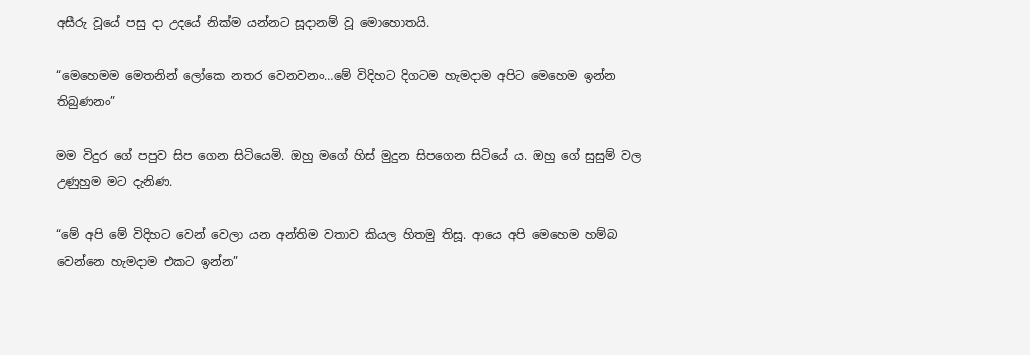අසීරු වූයේ පසු දා උදයේ නික්ම යන්නට සූදානම් වූ මොහොතයි.

“මෙහෙමම මෙතනින් ලෝකෙ නතර වෙනවනං…මේ විදිහට දිගටම හැමදාම අපිට මෙහෙම ඉන්න තිබුණනං”

මම විදුර ගේ පපුව සිප ගෙන සිටියෙමි. ඔහු මගේ හිස් මුදුන සිපගෙන සිටියේ ය. ඔහු ගේ සුසුම් වල උණුහුම මට දැනිණ.

“මේ අපි මේ විදිහට වෙන් වෙලා යන අන්තිම වතාව කියල හිතමු තිසූ. ආයෙ අපි මෙහෙම හම්බ වෙන්නෙ හැමදාම එකට ඉන්න”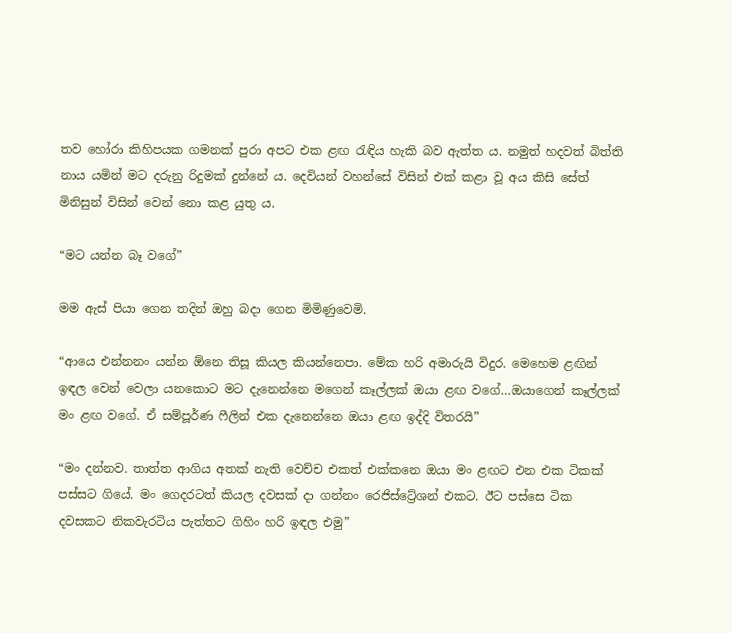තව හෝරා කිහිපයක ගමනක් පුරා අපට එක ළඟ රැඳිය හැකි බව ඇත්ත ය. නමුත් හදවත් බිත්ති නාය යමින් මට දරුනු රිදුමක් දුන්නේ ය. දෙවියන් වහන්සේ විසින් එක් කළා වූ අය කිසි සේත් මිනිසුන් විසින් වෙන් නො කළ යුතු ය.

“මට යන්න බෑ වගේ”

මම ඇස් පියා ගෙන තදින් ඔහු බදා ගෙන මිමිණුවෙමි.

“ආයෙ එන්නනං යන්න ඕනෙ තිසූ කියල කියන්නෙපා. මේක හරි අමාරුයි විදුර. මෙහෙම ළඟින් ඉඳල වෙන් වෙලා යනකොට මට දැනෙන්නෙ මගෙන් කෑල්ලක් ඔයා ළඟ වගේ…ඔයාගෙන් කෑල්ලක් මං ළඟ වගේ. ඒ සම්පූර්ණ ෆීලින් එක දැනෙන්නෙ ඔයා ළඟ ඉද්දි විතරයි”

“මං දන්නව. තාත්ත ආගිය අතක් නැති වෙච්ච එකත් එක්කනෙ ඔයා මං ළඟට එන එක ටිකක් පස්සට ගියේ. මං ගෙදරටත් කියල දවසක් දා ගන්නං රෙජිස්ට්‍රේශන් එකට. ඊට පස්සෙ ටික දවසකට නිකවැරටිය පැත්තට ගිහිං හරි ඉඳල එමු”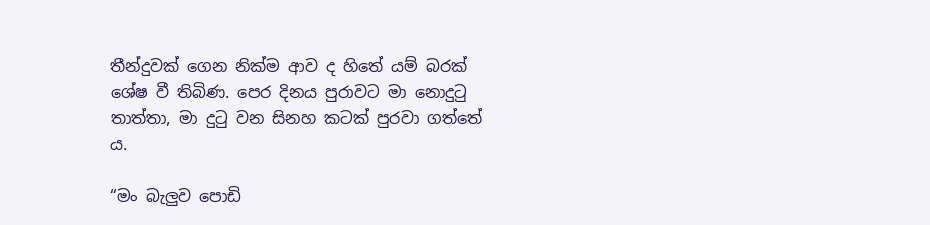තීන්දුවක් ගෙන නික්ම ආව ද හිතේ යම් බරක් ශේෂ වී තිබිණ. පෙර දිනය පුරාවට මා නොදුටු තාත්තා, මා දුටු වන සිනහ කටක් පුරවා ගත්තේ ය.

“මං බැලුව පොඩි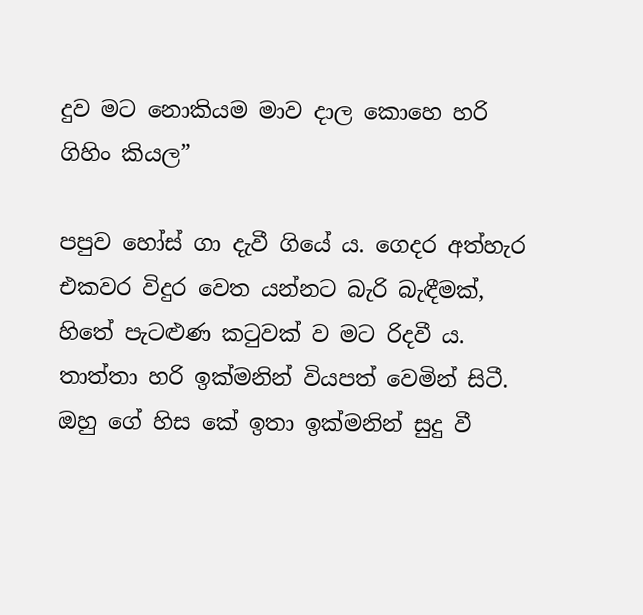දුව මට නොකියම මාව දාල කොහෙ හරි ගිහිං කියල”

පපුව හෝස් ගා දැවී ගියේ ය. ගෙදර අත්හැර එකවර විදුර වෙත යන්නට බැරි බැඳීමක්, හිතේ පැටළුණ කටුවක් ව මට රිදවී ය. තාත්තා හරි ඉක්මනින් වියපත් වෙමින් සිටී. ඔහු ගේ හිස කේ ඉතා ඉක්මනින් සුදු වී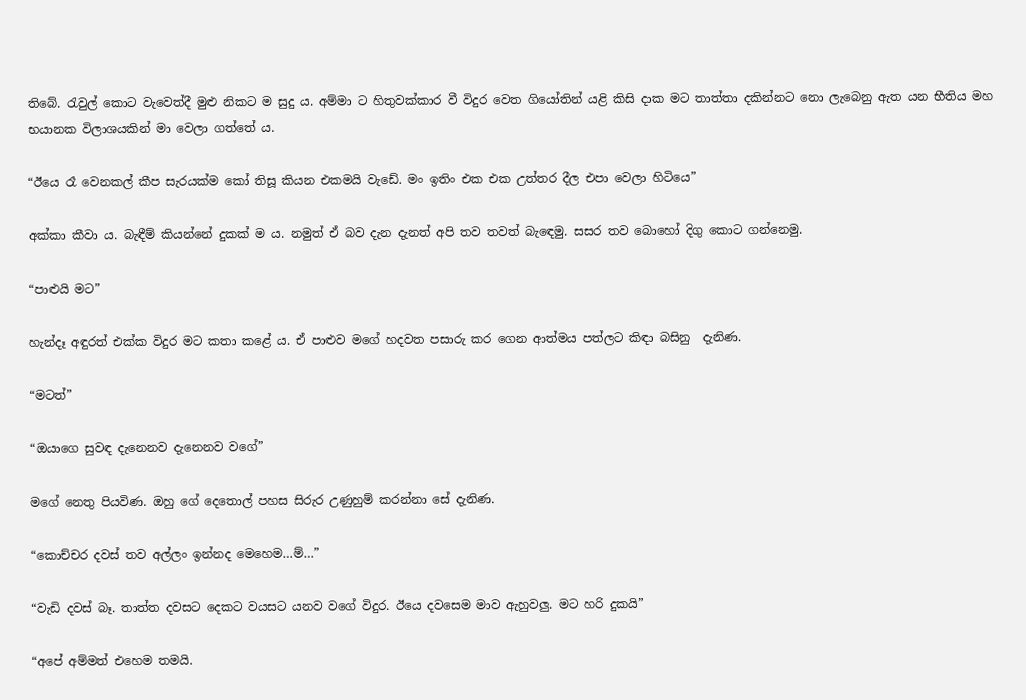තිබේ. රැවුල් කොට වැවෙත්දී මුළු නිකට ම සුදු ය. අම්මා ට හිතුවක්කාර වී විදුර වෙත ගියෝතින් යළි කිසි දාක මට තාත්තා දකින්නට නො ලැබෙනු ඇත යන භීතිය මහ භයානක විලාශයකින් මා වෙලා ගත්තේ ය.

“ඊයෙ රෑ වෙනකල් කීප සැරයක්ම කෝ තිසූ කියන එකමයි වැඩේ. මං ඉතිං එක එක උත්තර දීල එපා වෙලා හිටියෙ”

අක්කා කීවා ය. බැඳීම් කියන්නේ දුකක් ම ය. නමුත් ඒ බව දැන දැනත් අපි තව තවත් බැඳෙමු. සසර තව බොහෝ දිගු කොට ගන්නෙමු.

“පාළුයි මට”

හැන්දෑ අඳුරත් එක්ක විදුර මට කතා කළේ ය. ඒ පාළුව මගේ හදවත පසාරු කර ගෙන ආත්මය පත්ලට කිඳා බසිනු  දැනිණ.

“මටත්”

“ඔයාගෙ සුවඳ දැනෙනව දැනෙනව වගේ”

මගේ නෙතු පියවිණ. ඔහු ගේ දෙතොල් පහස සිරුර උණුහුම් කරන්නා සේ දැනිණ.

“කොච්චර දවස් තව අල්ලං ඉන්නද මෙහෙම…ම්…”

“වැඩි දවස් බෑ. තාත්ත දවසට දෙකට වයසට යනව වගේ විදුර. ඊයෙ දවසෙම මාව ඇහුවලු. මට හරි දුකයි”

“අපේ අම්මත් එහෙම තමයි.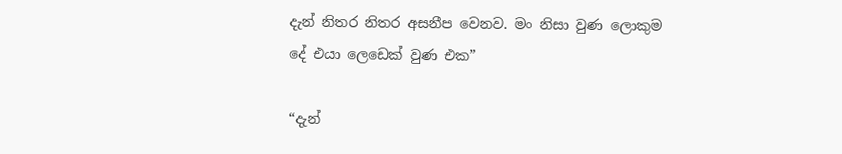දැන් නිතර නිතර අසනීප වෙනව. මං නිසා වුණ ලොකුම දේ එයා ලෙඩෙක් වුණ එක”

“දැන්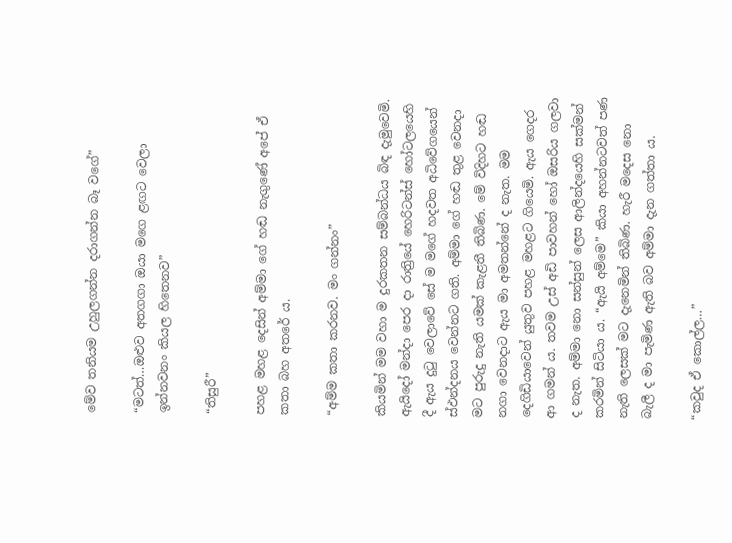මේව තනියම උහුලගන්න දරාගන්න බෑ වගේ”

“මටත්…ඔළුව අතගගා ඔයා මගෙ ළඟට වෙලා ඉන්නවනං කියල හිතෙනව”

“තිසුරී”

පහළ මහළ දෙසින් අම්මා ගේ හඬ නැගුණේ අපේ ඒ කතා බහ අතරේ ය.

“අම්ම කතා කරනව. මං ගන්නං”

කියමින් මම වහා ම දුරකතන සම්බන්ධය බිඳ දැමුවෙමි. ඇයිදෝ මන්දා පෙර දා රාත්‍රියේ හෙරිටන්ස් හෝටලයෙහි දී ඇය දුටු වෙලාවේ සේ ම මගේ හදවත අධිවේගයෙන් ස්ඵන්දනය වෙන්නට ගති. අම්මා ගේ හඬ තුළ වෙනදා මට පුරුදු නැති යමක් කැළතී තිබිණ. මේ විදිහට හඬ නගා වෙනදාට ඇය මා අමතන්නේ ද නැත. මම දෙගිඩියාවෙන් යුතුව පහළ මහළට ගියෙමි. ඇය ගෙදර ආ ගමන් ය. තවම උස් අඩි පාවහන් හෝ ඔසරිය ගලවා ද නැත. අම්මා නො සන්සුන් ලෙස ආලින්දයෙහි සක්මන් කරමින් සිටියා ය. “ඇයි අම්මෙ” කියා අහන්නටවත් පණ නැති ලෙසක් මට දැනෙමින් තිබිණ. හැරී මදෙස නො බැලී ද මා පැමිණ ඇති බව අම්මා දැන ගත්තා ය.

“කවුද ඒ කොල්ල…”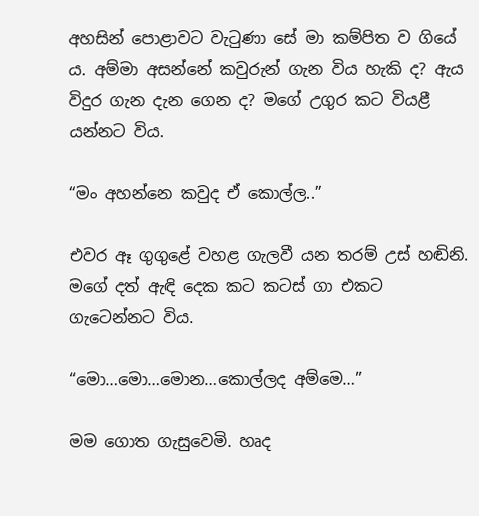අහසින් පොළාවට වැටුණා සේ මා කම්පිත ව ගියේ ය. අම්මා අසන්නේ කවුරුන් ගැන විය හැකි ද? ඇය විදුර ගැන දැන ගෙන ද? මගේ උගුර කට වියළී යන්නට විය.

“මං අහන්නෙ කවුද ඒ කොල්ල..”

එවර ඈ ගුගුළේ වහළ ගැලවී යන තරම් උස් හඬිනි. මගේ දත් ඇඳි දෙක කට කටස් ගා එකට ගැටෙන්නට විය.

“මො…මො…මොන…කොල්ලද අම්මෙ…”

මම ගොත ගැසුවෙමි. හෘද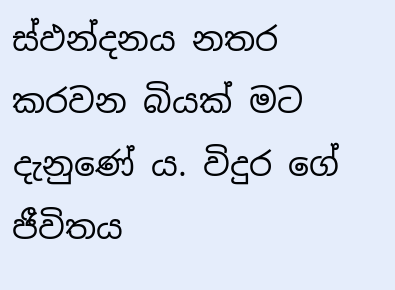ස්ඵන්දනය නතර කරවන බියක් මට දැනුණේ ය. විදුර ගේ ජීවිතය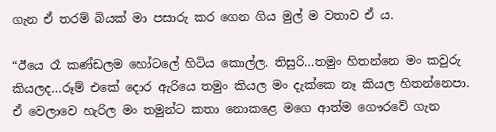ගැන ඒ තරම් බියක් මා පසාරු කර ගෙන ගිය මුල් ම වතාව ඒ ය.

“ඊයෙ රෑ කණ්ඩලම හෝටලේ හිටිය කොල්ල. තිසුරි…තමුං හිතන්නෙ මං කවුරු කියලද…රූම් එකේ දොර ඇරියෙ තමුං කියල මං දැක්කෙ නෑ කියල හිතන්නෙපා. ඒ වෙලාවෙ හැරිල මං තමුන්ට කතා නොකළෙ මගෙ ආත්ම ගෞරවේ ගැන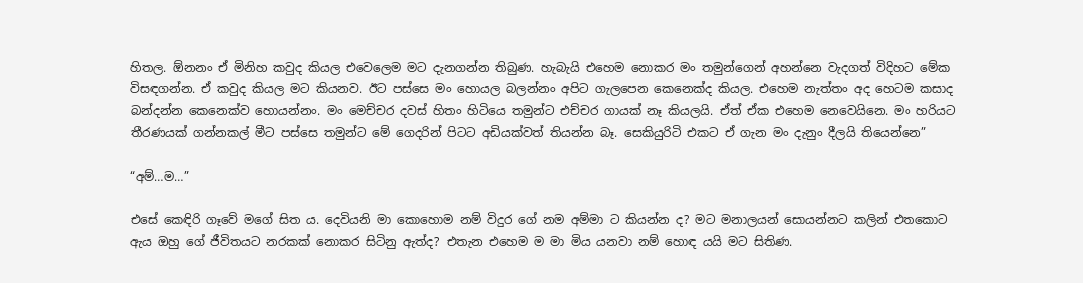හිතල. ඕනනං ඒ මිනිහ කවුද කියල එවෙලෙම මට දැනගන්න තිබුණ. හැබැයි එහෙම නොකර මං තමුන්ගෙන් අහන්නෙ වැදගත් විදිහට මේක විසඳගන්න. ඒ කවුද කියල මට කියනව. ඊට පස්සෙ මං හොයල බලන්නං අපිට ගැලපෙන කෙනෙක්ද කියල. එහෙම නැත්තං අද හෙටම කසාද බන්දන්න කෙනෙක්ව හොයන්නං. මං මෙච්චර දවස් හිතං හිටියෙ තමුන්ට එච්චර ගායක් නෑ කියලයි. ඒත් ඒක එහෙම නෙවෙයිනෙ. මං හරියට තීරණයක් ගන්නකල් මීට පස්සෙ තමුන්ට මේ ගෙදරින් පිටට අඩියක්වත් තියන්න බෑ. සෙකියුරිටි එකට ඒ ගැන මං දැනුං දීලයි තියෙන්නෙ”

“අම්…ම…”

එසේ කෙඳිරි ගෑවේ මගේ සිත ය. දෙවියනි මා කොහොම නම් විදුර ගේ නම අම්මා ට කියන්න ද? මට මනාලයන් සොයන්නට කලින් එතකොට ඇය ඔහු ගේ ජීවිතයට නරකක් නොකර සිටිනු ඇත්ද? එතැන එහෙම ම මා මිය යනවා නම් හොඳ යයි මට සිතිණ.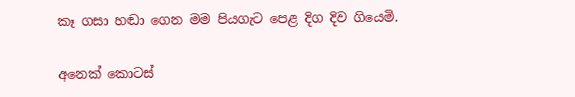කෑ ගසා හඬා ගෙන මම පියගැට පෙළ දිග දිව ගියෙමි.

අනෙක් කොටස්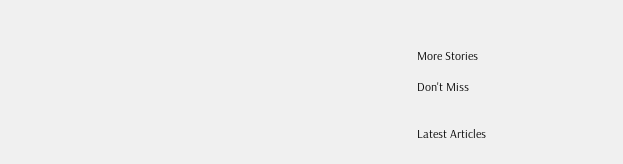More Stories

Don't Miss


Latest Articles